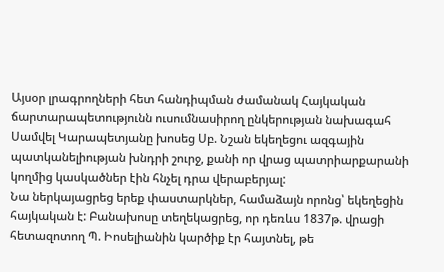Այսօր լրագրողների հետ հանդիպման ժամանակ Հայկական ճարտարապետությունն ուսումնասիրող ընկերության նախագահ Սամվել Կարապետյանը խոսեց Սբ. Նշան եկեղեցու ազգային պատկանելիության խնդրի շուրջ, քանի որ վրաց պատրիարքարանի կողմից կասկածներ էին հնչել դրա վերաբերյալ:
Նա ներկայացրեց երեք փաստարկներ, համաձայն որոնց՝ եկեղեցին հայկական է: Բանախոսը տեղեկացրեց, որ դեռևս 1837թ. վրացի հետազոտող Պ. Իոսելիանին կարծիք էր հայտնել, թե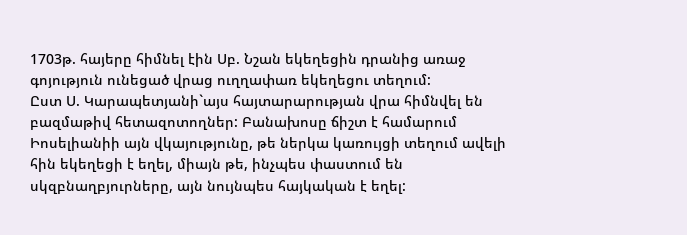1703թ. հայերը հիմնել էին Սբ. Նշան եկեղեցին դրանից առաջ գոյություն ունեցած վրաց ուղղափառ եկեղեցու տեղում:
Ըստ Ս. Կարապետյանի`այս հայտարարության վրա հիմնվել են բազմաթիվ հետազոտողներ: Բանախոսը ճիշտ է համարում Իոսելիանիի այն վկայությունը, թե ներկա կառույցի տեղում ավելի հին եկեղեցի է եղել, միայն թե, ինչպես փաստում են սկզբնաղբյուրները, այն նույնպես հայկական է եղել: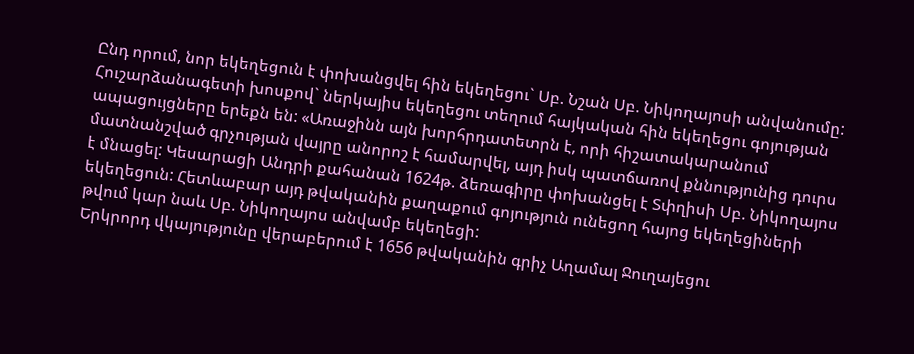Ընդ որում, նոր եկեղեցուն է փոխանցվել հին եկեղեցու` Սբ. Նշան Սբ. Նիկողայոսի անվանումը:
Հուշարձանագետի խոսքով` ներկայիս եկեղեցու տեղում հայկական հին եկեղեցու գոյության ապացույցները երեքն են: «Առաջինն այն խորհրդատետրն է, որի հիշատակարանում մատնանշված գրչության վայրը անորոշ է համարվել, այդ իսկ պատճառով քննությունից դուրս է մնացել: Կեսարացի Անդրի քահանան 1624թ. ձեռագիրը փոխանցել է Տփղիսի Սբ. Նիկողայոս եկեղեցուն: Հետևաբար այդ թվականին քաղաքում գոյություն ունեցող հայոց եկեղեցիների թվում կար նաև Սբ. Նիկողայոս անվամբ եկեղեցի:
Երկրորդ վկայությունը վերաբերում է 1656 թվականին գրիչ Աղամալ Ջուղայեցու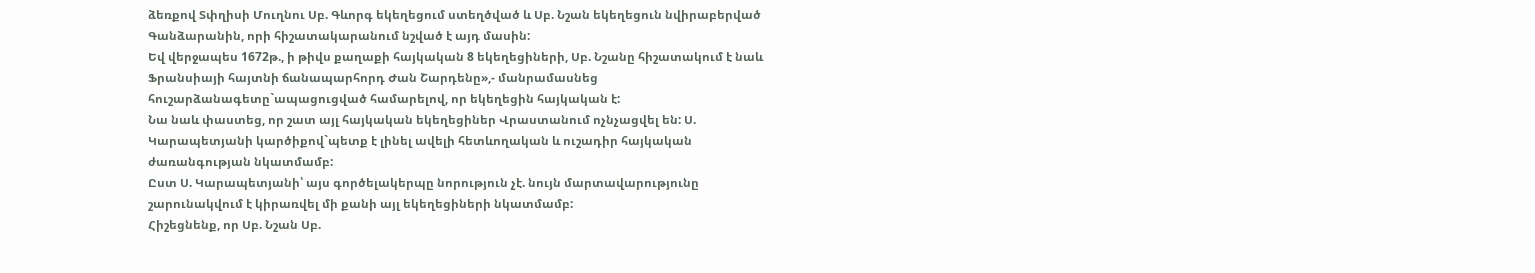ձեռքով Տփղիսի Մուղնու Սբ. Գևորգ եկեղեցում ստեղծված և Սբ. Նշան եկեղեցուն նվիրաբերված Գանձարանին, որի հիշատակարանում նշված է այդ մասին:
Եվ վերջապես 1672թ., ի թիվս քաղաքի հայկական 8 եկեղեցիների, Սբ. Նշանը հիշատակում է նաև Ֆրանսիայի հայտնի ճանապարհորդ Ժան Շարդենը»,- մանրամասնեց հուշարձանագետը`ապացուցված համարելով, որ եկեղեցին հայկական է:
Նա նաև փաստեց, որ շատ այլ հայկական եկեղեցիներ Վրաստանում ոչնչացվել են: Ս. Կարապետյանի կարծիքով`պետք է լինել ավելի հետևողական և ուշադիր հայկական ժառանգության նկատմամբ:
Ըստ Ս. Կարապետյանի՝ այս գործելակերպը նորություն չէ. նույն մարտավարությունը շարունակվում է կիրառվել մի քանի այլ եկեղեցիների նկատմամբ:
Հիշեցնենք, որ Սբ. Նշան Սբ.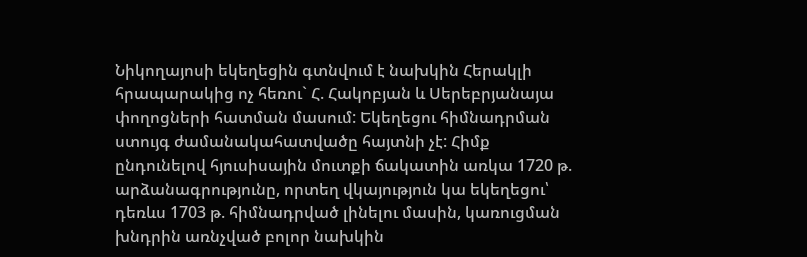Նիկողայոսի եկեղեցին գտնվում է նախկին Հերակլի հրապարակից ոչ հեռու` Հ. Հակոբյան և Սերեբրյանայա փողոցների հատման մասում: Եկեղեցու հիմնադրման ստույգ ժամանակահատվածը հայտնի չէ: Հիմք ընդունելով հյուսիսային մուտքի ճակատին առկա 1720 թ. արձանագրությունը, որտեղ վկայություն կա եկեղեցու՝ դեռևս 1703 թ. հիմնադրված լինելու մասին, կառուցման խնդրին առնչված բոլոր նախկին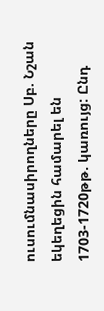ուսումնասիրողները Սբ. Նշան եկեղեցին համարել են 1703-1720թթ. կառույց: Ընդ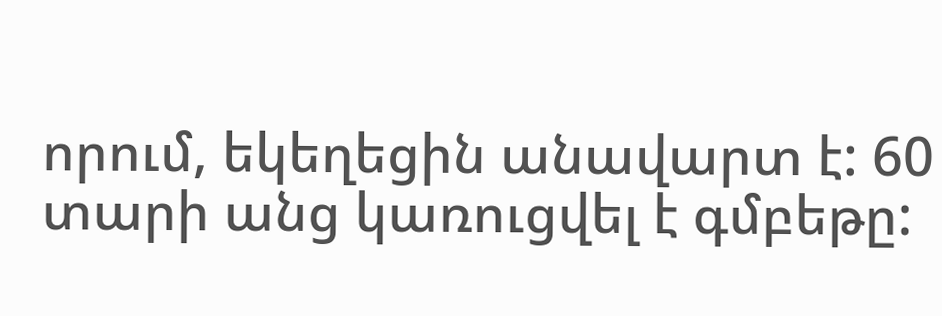որում, եկեղեցին անավարտ է: 60 տարի անց կառուցվել է գմբեթը: